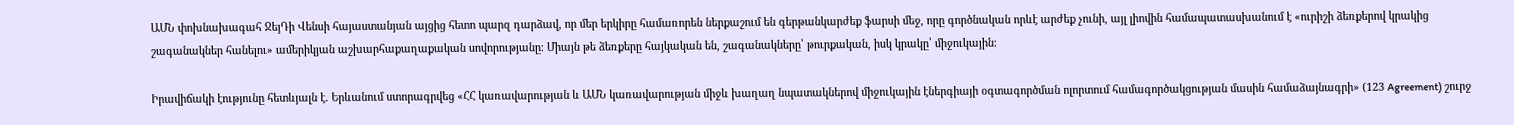ԱՄՆ փոխնախագահ ՋեյԴի Վենսի հայաստանյան այցից հետո պարզ դարձավ, որ մեր երկիրը համառորեն ներքաշում են գերթանկարժեք ֆարսի մեջ, որը գործնական որևէ արժեք չունի, այլ լիովին համապատասխանում է «ուրիշի ձեռքերով կրակից շագանակներ հանելու» ամերիկյան աշխարհաքաղաքական սովորությանը։ Միայն թե ձեռքերը հայկական են, շագանակները՝ թուրքական, իսկ կրակը՝ միջուկային։

Իրավիճակի էությունը հետևյալն է. Երևանում ստորագրվեց «ՀՀ կառավարության և ԱՄՆ կառավարության միջև խաղաղ նպատակներով միջուկային էներգիայի օգտագործման ոլորտում համագործակցության մասին համաձայնագրի» (123 Agreement) շուրջ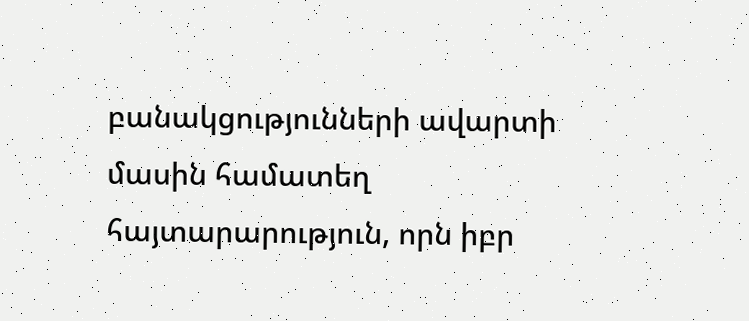բանակցությունների ավարտի մասին համատեղ հայտարարություն, որն իբր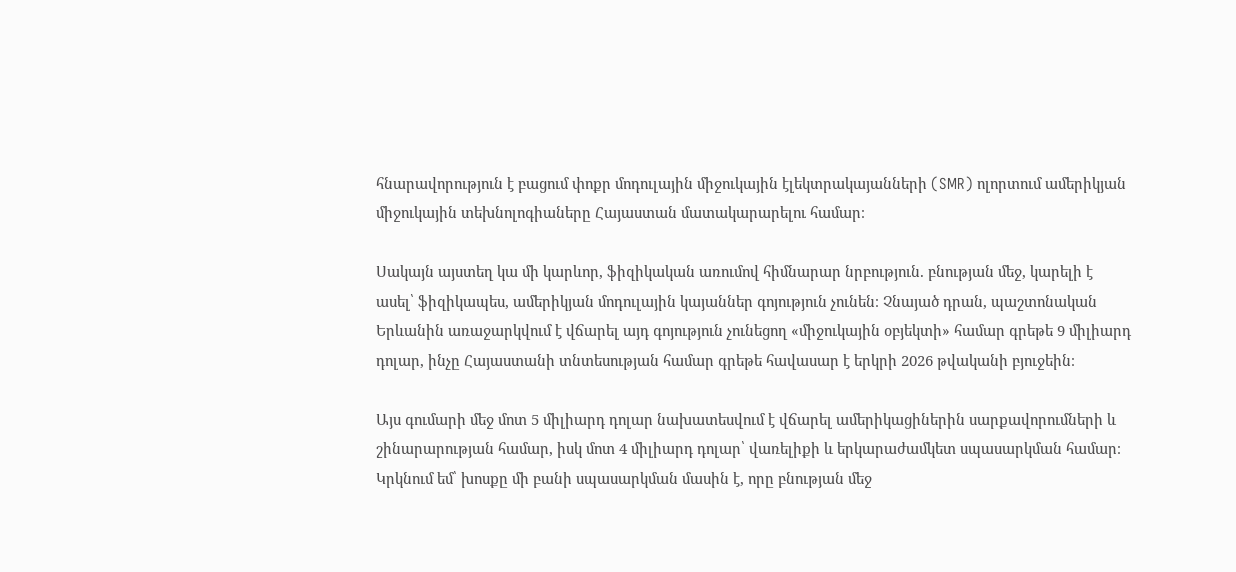հնարավորություն է բացում փոքր մոդուլային միջուկային էլեկտրակայանների (SMR) ոլորտում ամերիկյան միջուկային տեխնոլոգիաները Հայաստան մատակարարելու համար։

Սակայն այստեղ կա մի կարևոր, ֆիզիկական առումով հիմնարար նրբություն. բնության մեջ, կարելի է ասել՝ ֆիզիկապես, ամերիկյան մոդուլային կայաններ գոյություն չունեն։ Չնայած դրան, պաշտոնական Երևանին առաջարկվում է վճարել այդ գոյություն չունեցող «միջուկային օբյեկտի» համար գրեթե 9 միլիարդ դոլար, ինչը Հայաստանի տնտեսության համար գրեթե հավասար է երկրի 2026 թվականի բյուջեին։

Այս գումարի մեջ մոտ 5 միլիարդ դոլար նախատեսվում է վճարել ամերիկացիներին սարքավորումների և շինարարության համար, իսկ մոտ 4 միլիարդ դոլար՝ վառելիքի և երկարաժամկետ սպասարկման համար։ Կրկնում եմ՝ խոսքը մի բանի սպասարկման մասին է, որը բնության մեջ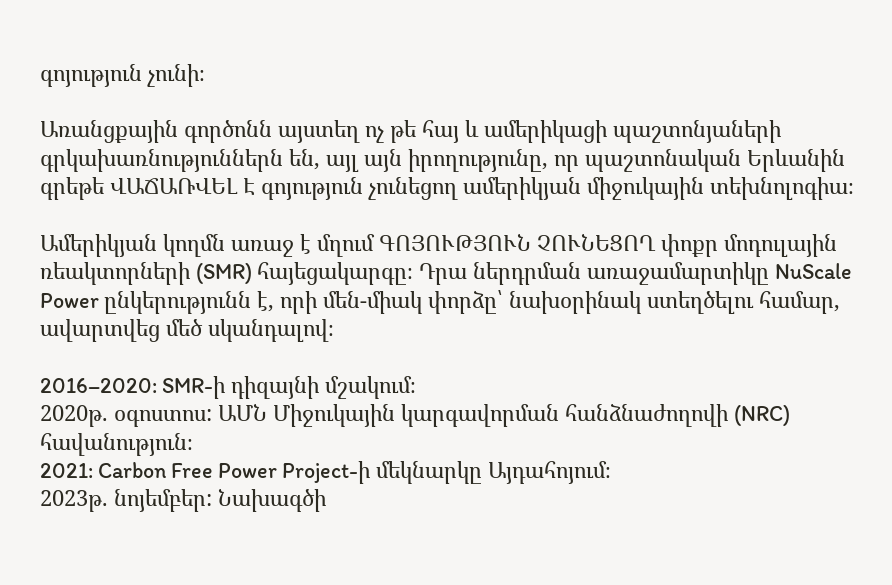գոյություն չունի։

Առանցքային գործոնն այստեղ ոչ թե հայ և ամերիկացի պաշտոնյաների գրկախառնություններն են, այլ այն իրողությունը, որ պաշտոնական Երևանին գրեթե ՎԱՃԱՌՎԵԼ Է գոյություն չունեցող ամերիկյան միջուկային տեխնոլոգիա։

Ամերիկյան կողմն առաջ է մղում ԳՈՅՈՒԹՅՈՒՆ ՉՈՒՆԵՑՈՂ փոքր մոդուլային ռեակտորների (SMR) հայեցակարգը։ Դրա ներդրման առաջամարտիկը NuScale Power ընկերությունն է, որի մեն-միակ փորձը՝ նախօրինակ ստեղծելու համար, ավարտվեց մեծ սկանդալով։

2016–2020: SMR-ի դիզայնի մշակում։
2020թ. օգոստոս: ԱՄՆ Միջուկային կարգավորման հանձնաժողովի (NRC) հավանություն։
2021: Carbon Free Power Project-ի մեկնարկը Այդահոյում։
2023թ. նոյեմբեր: Նախագծի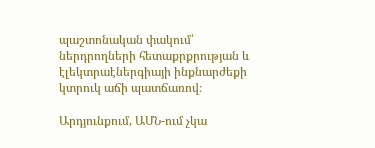պաշտոնական փակում՝ ներդրողների հետաքրքրության և էլեկտրաէներգիայի ինքնարժեքի կտրուկ աճի պատճառով։

Արդյունքում, ԱՄՆ-ում չկա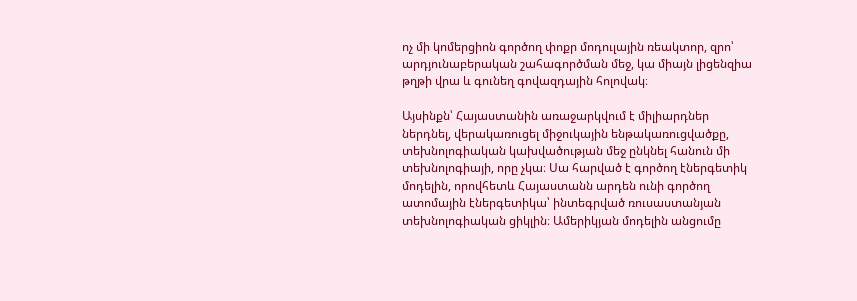ոչ մի կոմերցիոն գործող փոքր մոդուլային ռեակտոր, զրո՝ արդյունաբերական շահագործման մեջ, կա միայն լիցենզիա թղթի վրա և գունեղ գովազդային հոլովակ։

Այսինքն՝ Հայաստանին առաջարկվում է միլիարդներ ներդնել, վերակառուցել միջուկային ենթակառուցվածքը, տեխնոլոգիական կախվածության մեջ ընկնել հանուն մի տեխնոլոգիայի, որը չկա։ Սա հարված է գործող էներգետիկ մոդելին, որովհետև Հայաստանն արդեն ունի գործող ատոմային էներգետիկա՝ ինտեգրված ռուսաստանյան տեխնոլոգիական ցիկլին։ Ամերիկյան մոդելին անցումը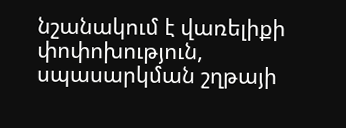նշանակում է վառելիքի փոփոխություն, սպասարկման շղթայի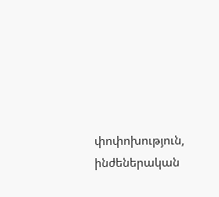փոփոխություն, ինժեներական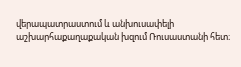վերապատրաստում և անխուսափելի աշխարհաքաղաքական խզում Ռուսաստանի հետ։